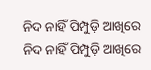ନିଦ ନାହିଁ ପିମ୍ପୁଡ଼ି ଆଖିରେ
ନିଦ ନାହିଁ ପିମ୍ପୁଡ଼ି ଆଖିରେ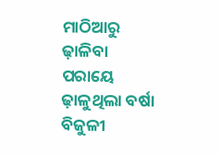ମାଠିଆରୁ ଢ଼ାଳିବା ପରାୟେ ଢ଼ାଳୁଥିଲା ବର୍ଷା
ବିଜୁଳୀ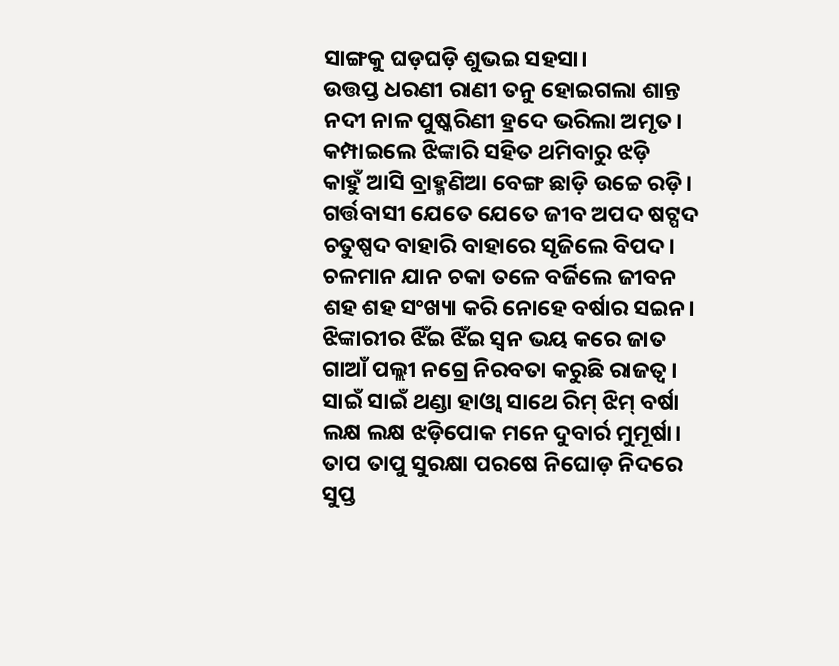ସାଙ୍ଗକୁ ଘଡ଼ଘଡ଼ି ଶୁଭଇ ସହସା।
ଉତ୍ତପ୍ତ ଧରଣୀ ରାଣୀ ତନୁ ହୋଇଗଲା ଶାନ୍ତ
ନଦୀ ନାଳ ପୁଷ୍କରିଣୀ ହ୍ରଦେ ଭରିଲା ଅମୃତ।
କମ୍ପାଇଲେ ଝିଙ୍କାରି ସହିତ ଥମିବାରୁ ଝଡ଼ି
କାହୁଁ ଆସି ବ୍ରାହ୍ମଣିଆ ବେଙ୍ଗ ଛାଡ଼ି ଉଚ୍ଚେ ରଡ଼ି।
ଗର୍ତ୍ତବାସୀ ଯେତେ ଯେତେ ଜୀବ ଅପଦ ଷଟ୍ପଦ
ଚତୁଷ୍ପଦ ବାହାରି ବାହାରେ ସୃଜିଲେ ବିପଦ।
ଚଳମାନ ଯାନ ଚକା ତଳେ ବର୍ଜିଲେ ଜୀବନ
ଶହ ଶହ ସଂଖ୍ୟା କରି ନୋହେ ବର୍ଷାର ସଇନ।
ଝିଙ୍କାରୀର ଝିଁଇ ଝିଁଇ ସ୍ଵନ ଭୟ କରେ ଜାତ
ଗାଆଁ ପଲ୍ଲୀ ନଗ୍ରେ ନିରବତା କରୁଛି ରାଜତ୍ଵ।
ସାଇଁ ସାଇଁ ଥଣ୍ଡା ହାଓ୍ଵା ସାଥେ ରିମ୍ ଝିମ୍ ବର୍ଷା
ଲକ୍ଷ ଲକ୍ଷ ଝଡ଼ିପୋକ ମନେ ଦୁବାର୍ର ମୁମୂର୍ଷା।
ତାପ ତାପୁ ସୁରକ୍ଷା ପରଷେ ନିଘୋଡ଼ ନିଦରେ
ସୁପ୍ତ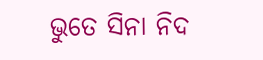ଭୁତେ ସିନା ନିଦ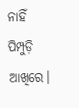ନାହିଁ ପିମ୍ପୁଡ଼ି ଆଖିରେ।